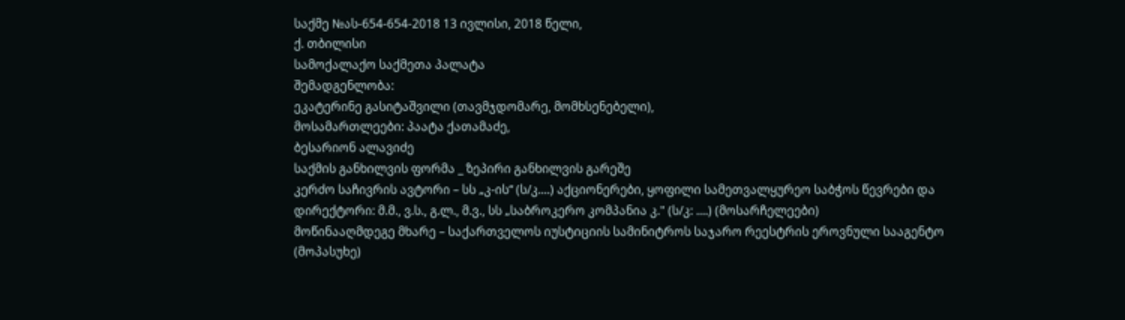საქმე №ას-654-654-2018 13 ივლისი, 2018 წელი,
ქ. თბილისი
სამოქალაქო საქმეთა პალატა
შემადგენლობა:
ეკატერინე გასიტაშვილი (თავმჯდომარე, მომხსენებელი),
მოსამართლეები: პაატა ქათამაძე,
ბესარიონ ალავიძე
საქმის განხილვის ფორმა _ ზეპირი განხილვის გარეშე
კერძო საჩივრის ავტორი – სს „კ-ის“ (ს/კ....) აქციონერები, ყოფილი სამეთვალყურეო საბჭოს წევრები და დირექტორი: მ.მ., ვ.ს., გ.ლ., მ.ვ., სს „საბროკერო კომპანია კ." (ს/კ: ....) (მოსარჩელეები)
მოწინააღმდეგე მხარე – საქართველოს იუსტიციის სამინიტროს საჯარო რეესტრის ეროვნული სააგენტო (მოპასუხე)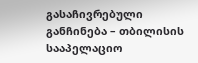გასაჩივრებული განჩინება – თბილისის სააპელაციო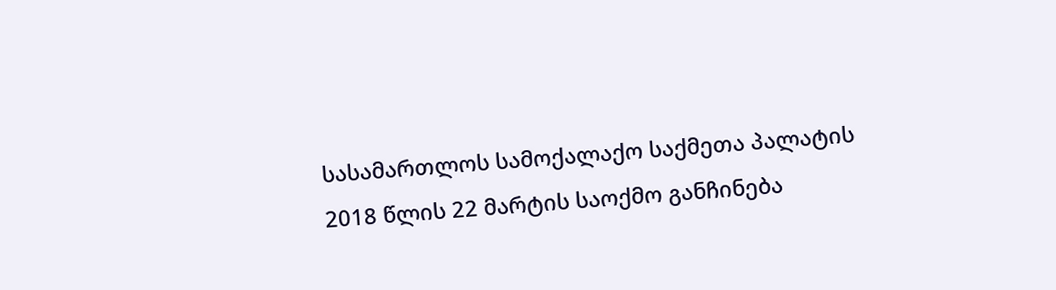სასამართლოს სამოქალაქო საქმეთა პალატის 2018 წლის 22 მარტის საოქმო განჩინება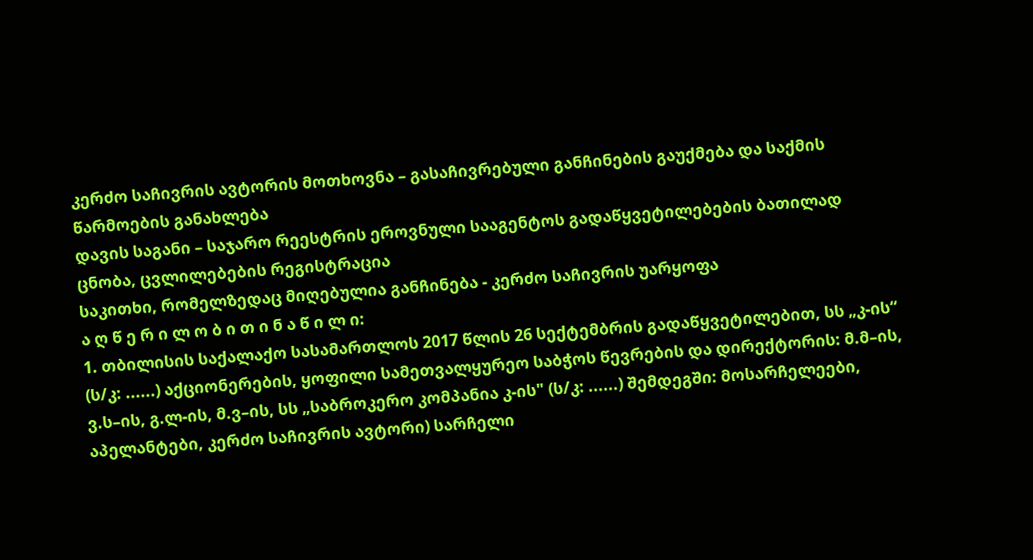კერძო საჩივრის ავტორის მოთხოვნა – გასაჩივრებული განჩინების გაუქმება და საქმის წარმოების განახლება
დავის საგანი – საჯარო რეესტრის ეროვნული სააგენტოს გადაწყვეტილებების ბათილად ცნობა, ცვლილებების რეგისტრაცია
საკითხი, რომელზედაც მიღებულია განჩინება - კერძო საჩივრის უარყოფა
ა ღ წ ე რ ი ლ ო ბ ი თ ი ნ ა წ ი ლ ი:
1. თბილისის საქალაქო სასამართლოს 2017 წლის 26 სექტემბრის გადაწყვეტილებით, სს „კ-ის“ (ს/კ: ......) აქციონერების, ყოფილი სამეთვალყურეო საბჭოს წევრების და დირექტორის: მ.მ–ის, ვ.ს–ის, გ.ლ-ის, მ.ვ–ის, სს „საბროკერო კომპანია კ-ის" (ს/კ: ......) შემდეგში: მოსარჩელეები, აპელანტები, კერძო საჩივრის ავტორი) სარჩელი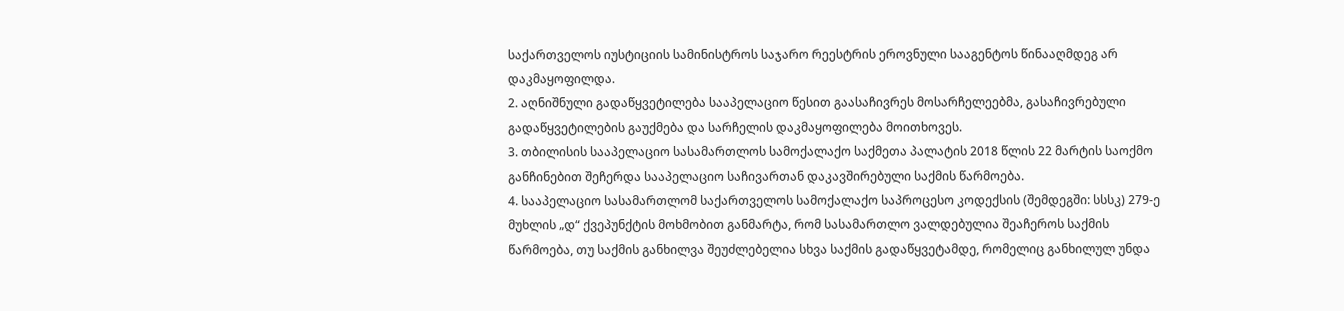საქართველოს იუსტიციის სამინისტროს საჯარო რეესტრის ეროვნული სააგენტოს წინააღმდეგ არ დაკმაყოფილდა.
2. აღნიშნული გადაწყვეტილება სააპელაციო წესით გაასაჩივრეს მოსარჩელეებმა, გასაჩივრებული გადაწყვეტილების გაუქმება და სარჩელის დაკმაყოფილება მოითხოვეს.
3. თბილისის სააპელაციო სასამართლოს სამოქალაქო საქმეთა პალატის 2018 წლის 22 მარტის საოქმო განჩინებით შეჩერდა სააპელაციო საჩივართან დაკავშირებული საქმის წარმოება.
4. სააპელაციო სასამართლომ საქართველოს სამოქალაქო საპროცესო კოდექსის (შემდეგში: სსსკ) 279-ე მუხლის „დ“ ქვეპუნქტის მოხმობით განმარტა, რომ სასამართლო ვალდებულია შეაჩეროს საქმის წარმოება, თუ საქმის განხილვა შეუძლებელია სხვა საქმის გადაწყვეტამდე, რომელიც განხილულ უნდა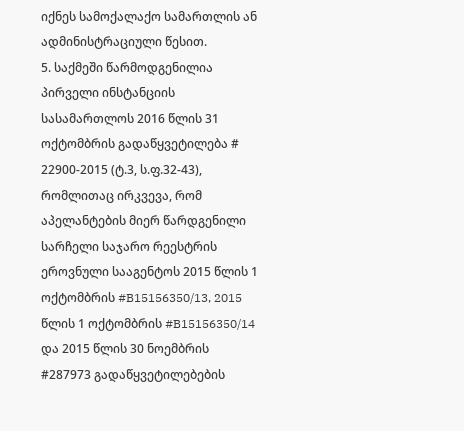იქნეს სამოქალაქო სამართლის ან ადმინისტრაციული წესით.
5. საქმეში წარმოდგენილია პირველი ინსტანციის სასამართლოს 2016 წლის 31 ოქტომბრის გადაწყვეტილება # 22900-2015 (ტ.3, ს.ფ.32-43), რომლითაც ირკვევა, რომ აპელანტების მიერ წარდგენილი სარჩელი საჯარო რეესტრის ეროვნული სააგენტოს 2015 წლის 1 ოქტომბრის #B15156350/13, 2015 წლის 1 ოქტომბრის #B15156350/14 და 2015 წლის 30 ნოემბრის #287973 გადაწყვეტილებების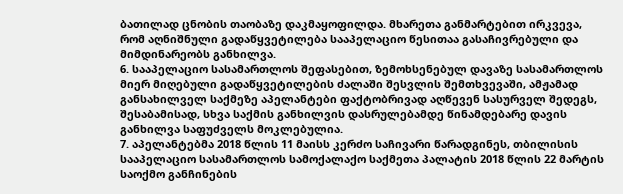ბათილად ცნობის თაობაზე დაკმაყოფილდა. მხარეთა განმარტებით ირკვევა, რომ აღნიშნული გადაწყვეტილება სააპელაციო წესითაა გასაჩივრებული და მიმდინარეობს განხილვა.
6. სააპელაციო სასამართლოს შეფასებით, ზემოხსენებულ დავაზე სასამართლოს მიერ მიღებული გადაწყვეტილების ძალაში შესვლის შემთხვევაში, ამჟამად განსახილველ საქმეზე აპელანტები ფაქტობრივად აღწევენ სასურველ შედეგს, შესაბამისად, სხვა საქმის განხილვის დასრულებამდე წინამდებარე დავის განხილვა საფუძველს მოკლებულია.
7. აპელანტებმა 2018 წლის 11 მაისს კერძო საჩივარი წარადგინეს, თბილისის სააპელაციო სასამართლოს სამოქალაქო საქმეთა პალატის 2018 წლის 22 მარტის საოქმო განჩინების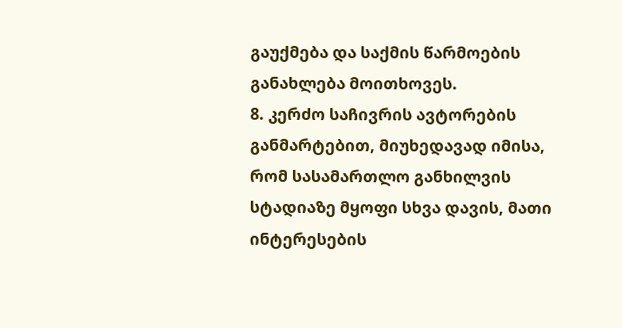გაუქმება და საქმის წარმოების განახლება მოითხოვეს.
8. კერძო საჩივრის ავტორების განმარტებით, მიუხედავად იმისა, რომ სასამართლო განხილვის სტადიაზე მყოფი სხვა დავის, მათი ინტერესების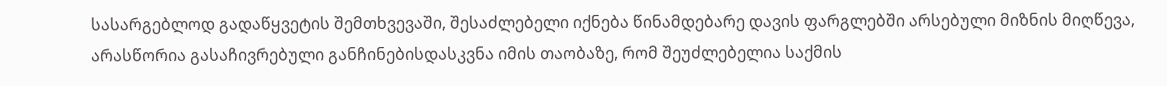სასარგებლოდ გადაწყვეტის შემთხვევაში, შესაძლებელი იქნება წინამდებარე დავის ფარგლებში არსებული მიზნის მიღწევა, არასწორია გასაჩივრებული განჩინებისდასკვნა იმის თაობაზე, რომ შეუძლებელია საქმის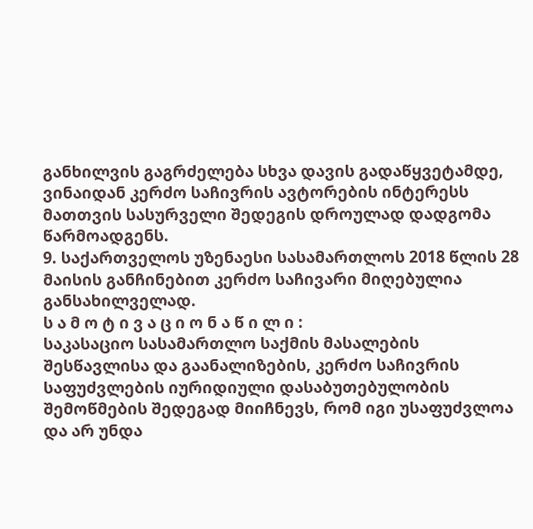განხილვის გაგრძელება სხვა დავის გადაწყვეტამდე, ვინაიდან კერძო საჩივრის ავტორების ინტერესს მათთვის სასურველი შედეგის დროულად დადგომა წარმოადგენს.
9. საქართველოს უზენაესი სასამართლოს 2018 წლის 28 მაისის განჩინებით კერძო საჩივარი მიღებულია განსახილველად.
ს ა მ ო ტ ი ვ ა ც ი ო ნ ა წ ი ლ ი :
საკასაციო სასამართლო საქმის მასალების შესწავლისა და გაანალიზების, კერძო საჩივრის საფუძვლების იურიდიული დასაბუთებულობის შემოწმების შედეგად მიიჩნევს, რომ იგი უსაფუძვლოა და არ უნდა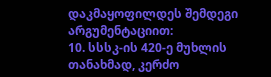დაკმაყოფილდეს შემდეგი არგუმენტაციით:
10. სსსკ-ის 420-ე მუხლის თანახმად, კერძო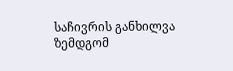საჩივრის განხილვა ზემდგომ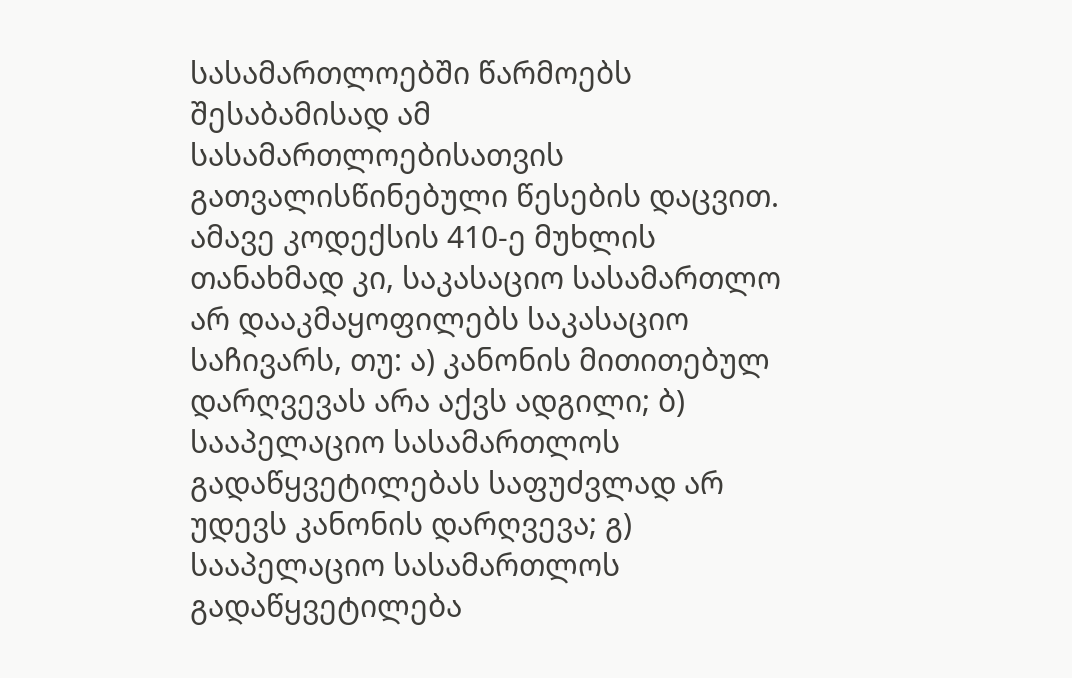სასამართლოებში წარმოებს შესაბამისად ამ სასამართლოებისათვის გათვალისწინებული წესების დაცვით. ამავე კოდექსის 410-ე მუხლის თანახმად კი, საკასაციო სასამართლო არ დააკმაყოფილებს საკასაციო საჩივარს, თუ: ა) კანონის მითითებულ დარღვევას არა აქვს ადგილი; ბ) სააპელაციო სასამართლოს გადაწყვეტილებას საფუძვლად არ უდევს კანონის დარღვევა; გ) სააპელაციო სასამართლოს გადაწყვეტილება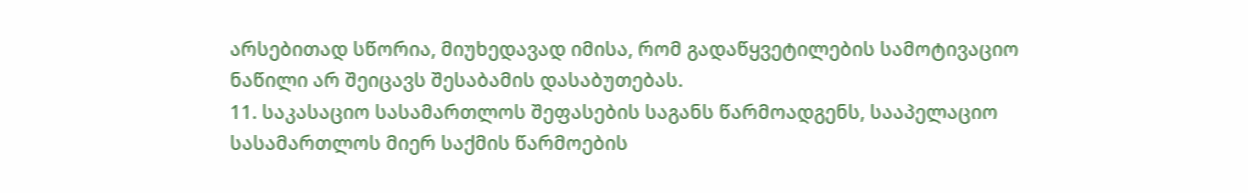არსებითად სწორია, მიუხედავად იმისა, რომ გადაწყვეტილების სამოტივაციო ნაწილი არ შეიცავს შესაბამის დასაბუთებას.
11. საკასაციო სასამართლოს შეფასების საგანს წარმოადგენს, სააპელაციო სასამართლოს მიერ საქმის წარმოების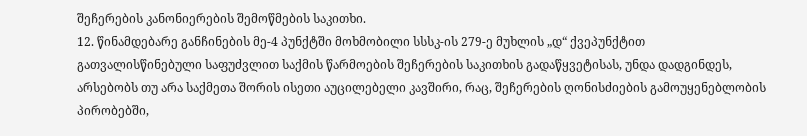შეჩერების კანონიერების შემოწმების საკითხი.
12. წინამდებარე განჩინების მე-4 პუნქტში მოხმობილი სსსკ-ის 279-ე მუხლის „დ“ ქვეპუნქტით გათვალისწინებული საფუძვლით საქმის წარმოების შეჩერების საკითხის გადაწყვეტისას, უნდა დადგინდეს, არსებობს თუ არა საქმეთა შორის ისეთი აუცილებელი კავშირი, რაც, შეჩერების ღონისძიების გამოუყენებლობის პირობებში,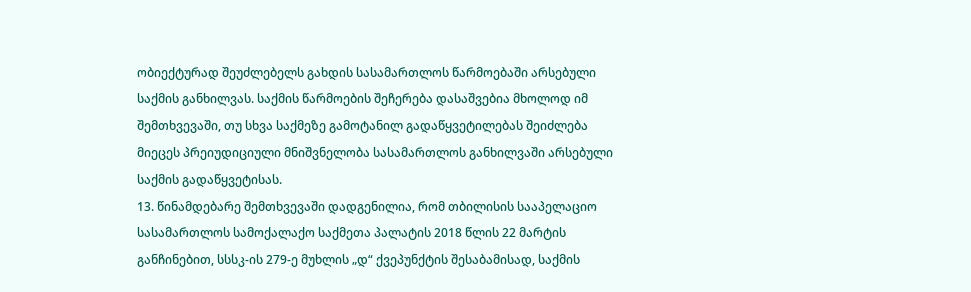ობიექტურად შეუძლებელს გახდის სასამართლოს წარმოებაში არსებული საქმის განხილვას. საქმის წარმოების შეჩერება დასაშვებია მხოლოდ იმ შემთხვევაში, თუ სხვა საქმეზე გამოტანილ გადაწყვეტილებას შეიძლება მიეცეს პრეიუდიციული მნიშვნელობა სასამართლოს განხილვაში არსებული საქმის გადაწყვეტისას.
13. წინამდებარე შემთხვევაში დადგენილია, რომ თბილისის სააპელაციო სასამართლოს სამოქალაქო საქმეთა პალატის 2018 წლის 22 მარტის განჩინებით, სსსკ-ის 279-ე მუხლის „დ“ ქვეპუნქტის შესაბამისად, საქმის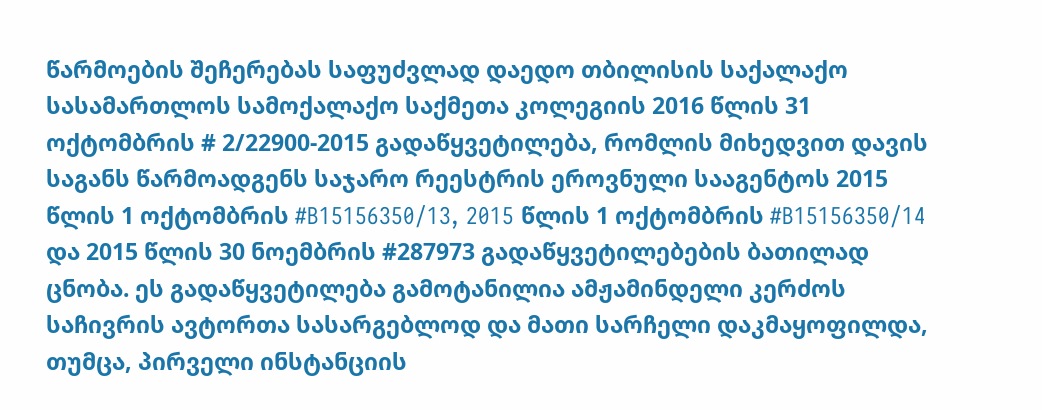წარმოების შეჩერებას საფუძვლად დაედო თბილისის საქალაქო სასამართლოს სამოქალაქო საქმეთა კოლეგიის 2016 წლის 31 ოქტომბრის # 2/22900-2015 გადაწყვეტილება, რომლის მიხედვით დავის საგანს წარმოადგენს საჯარო რეესტრის ეროვნული სააგენტოს 2015 წლის 1 ოქტომბრის #B15156350/13, 2015 წლის 1 ოქტომბრის #B15156350/14 და 2015 წლის 30 ნოემბრის #287973 გადაწყვეტილებების ბათილად ცნობა. ეს გადაწყვეტილება გამოტანილია ამჟამინდელი კერძოს საჩივრის ავტორთა სასარგებლოდ და მათი სარჩელი დაკმაყოფილდა, თუმცა, პირველი ინსტანციის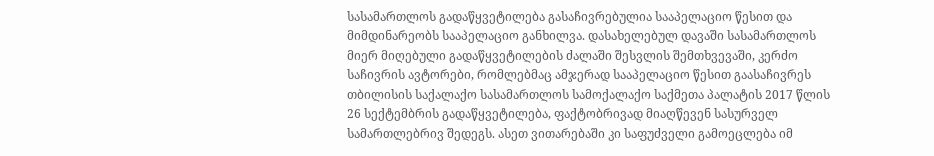სასამართლოს გადაწყვეტილება გასაჩივრებულია სააპელაციო წესით და მიმდინარეობს სააპელაციო განხილვა. დასახელებულ დავაში სასამართლოს მიერ მიღებული გადაწყვეტილების ძალაში შესვლის შემთხვევაში, კერძო საჩივრის ავტორები, რომლებმაც ამჯერად სააპელაციო წესით გაასაჩივრეს თბილისის საქალაქო სასამართლოს სამოქალაქო საქმეთა პალატის 2017 წლის 26 სექტემბრის გადაწყვეტილება, ფაქტობრივად მიაღწევენ სასურველ სამართლებრივ შედეგს. ასეთ ვითარებაში კი საფუძველი გამოეცლება იმ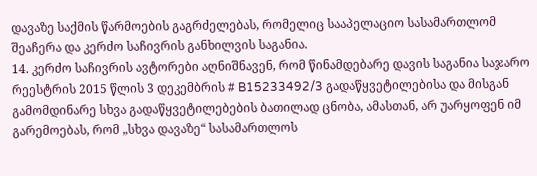დავაზე საქმის წარმოების გაგრძელებას, რომელიც სააპელაციო სასამართლომ შეაჩერა და კერძო საჩივრის განხილვის საგანია.
14. კერძო საჩივრის ავტორები აღნიშნავენ, რომ წინამდებარე დავის საგანია საჯარო რეესტრის 2015 წლის 3 დეკემბრის # B15233492/3 გადაწყვეტილებისა და მისგან გამომდინარე სხვა გადაწყვეტილებების ბათილად ცნობა, ამასთან, არ უარყოფენ იმ გარემოებას, რომ „სხვა დავაზე“ სასამართლოს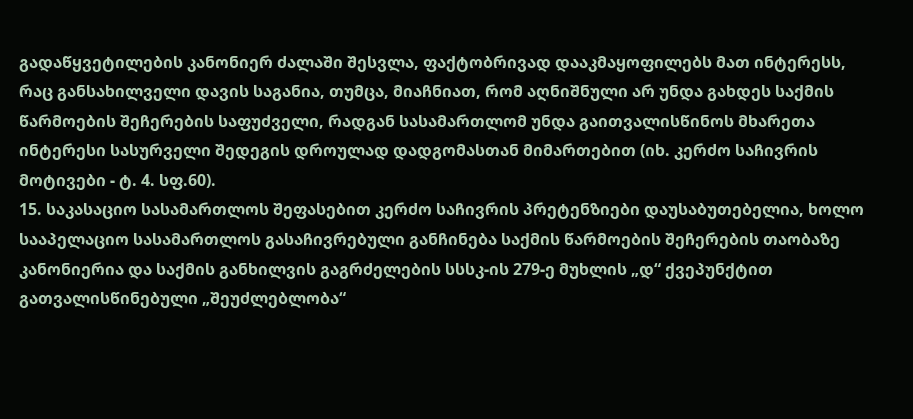გადაწყვეტილების კანონიერ ძალაში შესვლა, ფაქტობრივად დააკმაყოფილებს მათ ინტერესს, რაც განსახილველი დავის საგანია, თუმცა, მიაჩნიათ, რომ აღნიშნული არ უნდა გახდეს საქმის წარმოების შეჩერების საფუძველი, რადგან სასამართლომ უნდა გაითვალისწინოს მხარეთა ინტერესი სასურველი შედეგის დროულად დადგომასთან მიმართებით (იხ. კერძო საჩივრის მოტივები - ტ. 4. სფ.60).
15. საკასაციო სასამართლოს შეფასებით კერძო საჩივრის პრეტენზიები დაუსაბუთებელია, ხოლო სააპელაციო სასამართლოს გასაჩივრებული განჩინება საქმის წარმოების შეჩერების თაობაზე კანონიერია და საქმის განხილვის გაგრძელების სსსკ-ის 279-ე მუხლის „დ“ ქვეპუნქტით გათვალისწინებული „შეუძლებლობა“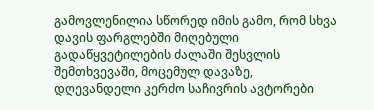გამოვლენილია სწორედ იმის გამო, რომ სხვა დავის ფარგლებში მიღებული გადაწყვეტილების ძალაში შესვლის შემთხვევაში, მოცემულ დავაზე, დღევანდელი კერძო საჩივრის ავტორები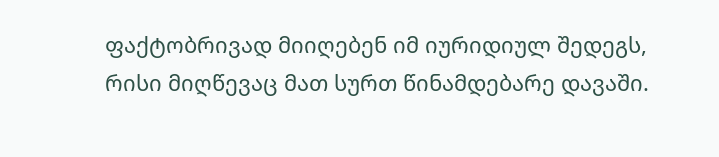ფაქტობრივად მიიღებენ იმ იურიდიულ შედეგს, რისი მიღწევაც მათ სურთ წინამდებარე დავაში.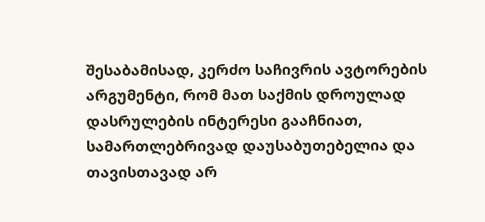შესაბამისად, კერძო საჩივრის ავტორების არგუმენტი, რომ მათ საქმის დროულად დასრულების ინტერესი გააჩნიათ, სამართლებრივად დაუსაბუთებელია და თავისთავად არ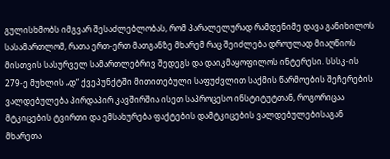გულისხმობს იმგვარ შესაძლებლობას, რომ პარალელურად რამდენიმე დავა განიხილოს სასამართლომ, რათა ერთ-ერთ მათგანზე მხარემ რაც შეიძლება დროულად მიაღწიოს მისთვის სასურველ სამართლებრივ შედეგს და დაიკმაყოფილოს ინტერესი. სსსკ-ის 279-ე მუხლის „დ“ ქვეპუნქტში მითითებული საფუძვლით საქმის წარმოების შეჩერების ვალდებულება პირდაპირ კავშირშია ისეთ საპროცესო ინსტიტუტთან, როგორიცაა მტკიცების ტვირთი და ემსახურება ფაქტების დამტკიცების ვალდებულებისაგან მხარეთა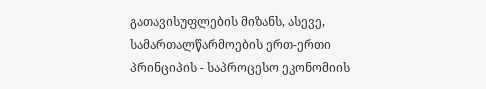გათავისუფლების მიზანს, ასევე, სამართალწარმოების ერთ-ერთი პრინციპის - საპროცესო ეკონომიის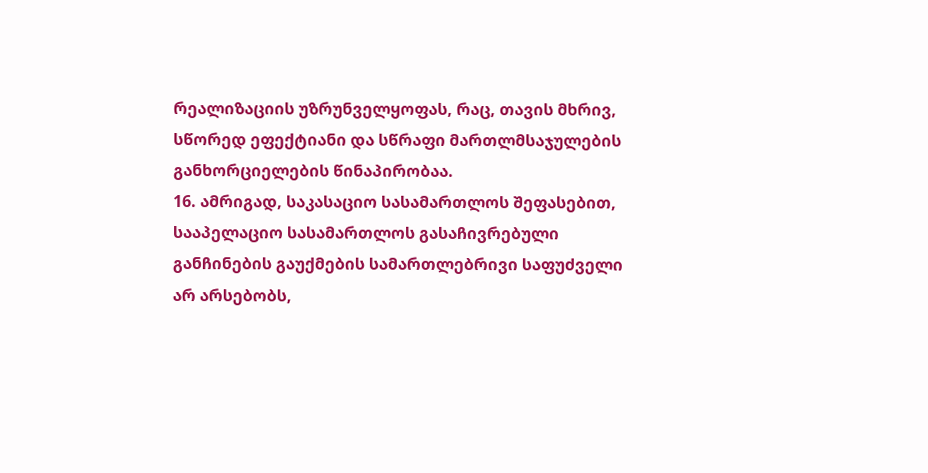რეალიზაციის უზრუნველყოფას, რაც, თავის მხრივ, სწორედ ეფექტიანი და სწრაფი მართლმსაჯულების განხორციელების წინაპირობაა.
16. ამრიგად, საკასაციო სასამართლოს შეფასებით, სააპელაციო სასამართლოს გასაჩივრებული განჩინების გაუქმების სამართლებრივი საფუძველი არ არსებობს,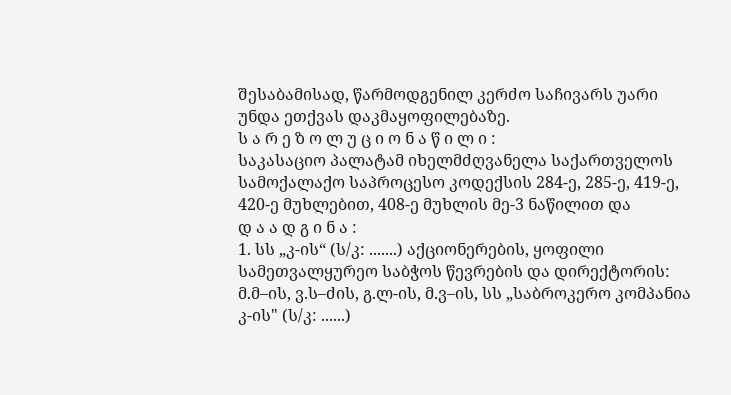შესაბამისად, წარმოდგენილ კერძო საჩივარს უარი უნდა ეთქვას დაკმაყოფილებაზე.
ს ა რ ე ზ ო ლ უ ც ი ო ნ ა წ ი ლ ი :
საკასაციო პალატამ იხელმძღვანელა საქართველოს სამოქალაქო საპროცესო კოდექსის 284-ე, 285-ე, 419-ე, 420-ე მუხლებით, 408-ე მუხლის მე-3 ნაწილით და
დ ა ა დ გ ი ნ ა :
1. სს „კ-ის“ (ს/კ: .......) აქციონერების, ყოფილი სამეთვალყურეო საბჭოს წევრების და დირექტორის: მ.მ–ის, ვ.ს–ძის, გ.ლ-ის, მ.ვ–ის, სს „საბროკერო კომპანია კ-ის" (ს/კ: ......)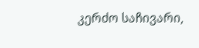კერძო საჩივარი,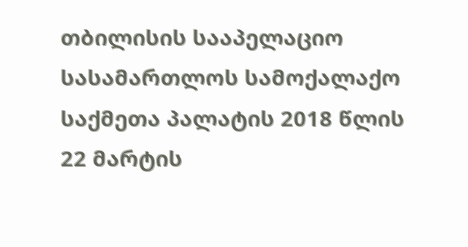თბილისის სააპელაციო სასამართლოს სამოქალაქო საქმეთა პალატის 2018 წლის 22 მარტის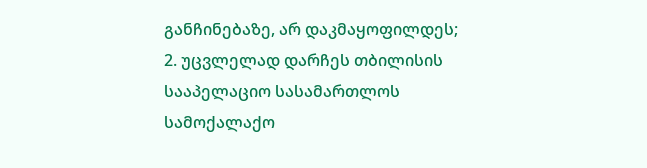განჩინებაზე, არ დაკმაყოფილდეს;
2. უცვლელად დარჩეს თბილისის სააპელაციო სასამართლოს სამოქალაქო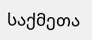საქმეთა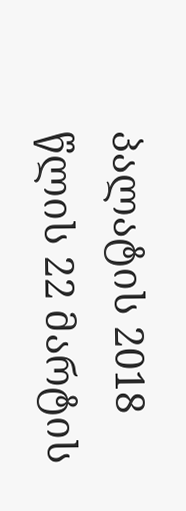პალატის 2018 წლის 22 მარტის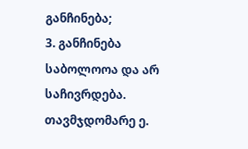განჩინება;
3. განჩინება საბოლოოა და არ საჩივრდება.
თავმჯდომარე ე.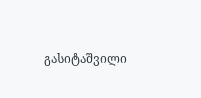გასიტაშვილი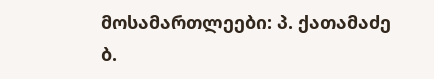მოსამართლეები: პ. ქათამაძე
ბ.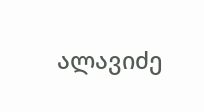ალავიძე